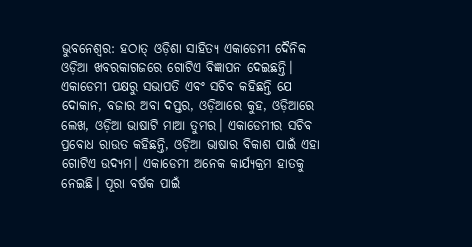ଭୁବନେଶ୍ବର: ହଠାତ୍ ଓଡ଼ିଶା ସାହିତ୍ୟ ଏକାଡେମୀ ଦୈନିକ ଓଡ଼ିଆ ଖବରକାଗଜରେ ଗୋଟିଏ ବିଜ୍ଞାପନ ଦେଇଛନ୍ତି। ଏକାଡେମୀ ପକ୍ଷରୁ ସଭାପତି ଏବଂ ସଚିବ କହିଛନ୍ତି ଯେ ଦୋକାନ, ବଜାର ଅବା ଦପ୍ତର, ଓଡ଼ିଆରେ କୁହ, ଓଡ଼ିଆରେ ଲେଖ, ଓଡ଼ିଆ ଭାଷାଟି ମାଆ ତୁମର। ଏକାଡେମୀର ସଚିବ ପ୍ରବୋଧ ରାଉତ କହିଛନ୍ତି, ଓଡ଼ିଆ ଭାଷାର ବିକାଶ ପାଇଁ ଏହା ଗୋଟିଏ ଉଦ୍ୟମ। ଏକାଡେମୀ ଅନେକ କାର୍ଯ୍ୟକ୍ରମ ହାତକୁ ନେଇଛି। ପୂରା ବର୍ଷକ ପାଇଁ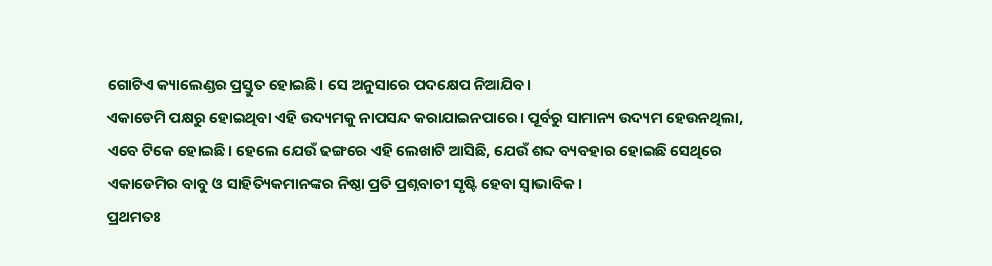ଗୋଟିଏ କ୍ୟାଲେଣ୍ଡର ପ୍ରସ୍ତୁତ ହୋଇଛି। ସେ ଅନୁସାରେ ପଦକ୍ଷେପ ନିଆଯିବ।
ଏକାଡେମି ପକ୍ଷରୁ ହୋଇଥିବା ଏହି ଉଦ୍ୟମକୁ ନାପସନ୍ଦ କରାଯାଇନପାରେ। ପୂର୍ବରୁ ସାମାନ୍ୟ ଉଦ୍ୟମ ହେଉନଥିଲା, ଏବେ ଟିକେ ହୋଇଛି। ହେଲେ ଯେଉଁ ଢଙ୍ଗରେ ଏହି ଲେଖାଟି ଆସିଛି, ଯେଉଁ ଶବ୍ଦ ବ୍ୟବହାର ହୋଇଛି ସେଥିରେ ଏକାଡେମିର ବାବୁ ଓ ସାହିତ୍ୟିକମାନଙ୍କର ନିଷ୍ଠା ପ୍ରତି ପ୍ରଶ୍ନବାଚୀ ସୃଷ୍ଟି ହେବା ସ୍ବାଭାବିକ।
ପ୍ରଥମତଃ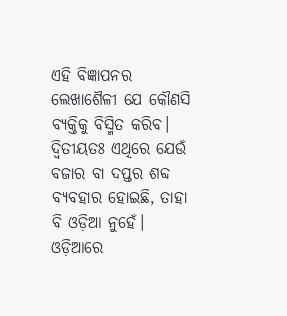ଏହି ବିଜ୍ଞାପନର ଲେଖାଶୈଳୀ ଯେ କୌଣସି ବ୍ୟକ୍ତିକୁ ବିସ୍ମିତ କରିବ। ଦ୍ବିତୀୟତଃ ଏଥିରେ ଯେଉଁ ବଜାର ବା ଦପ୍ତର ଶବ୍ଦ ବ୍ୟବହାର ହୋଇଛି, ତାହା ବି ଓଡ଼ିଆ ନୁହେଁ। ଓଡ଼ିଆରେ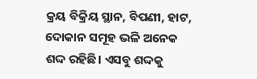କ୍ରୟ ବିକ୍ରିୟ ସ୍ଥାନ, ବିପଣୀ, ହାଟ, ଦୋକାନ ସମୂହ ଭଳି ଅନେକ ଶଦ୍ଦ ରହିଛି। ଏସବୁ ଶଦ୍ଦକୁ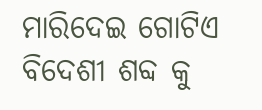ମାରିଦେଇ ଗୋଟିଏ ବିଦେଶୀ ଶବ୍ଦ କୁ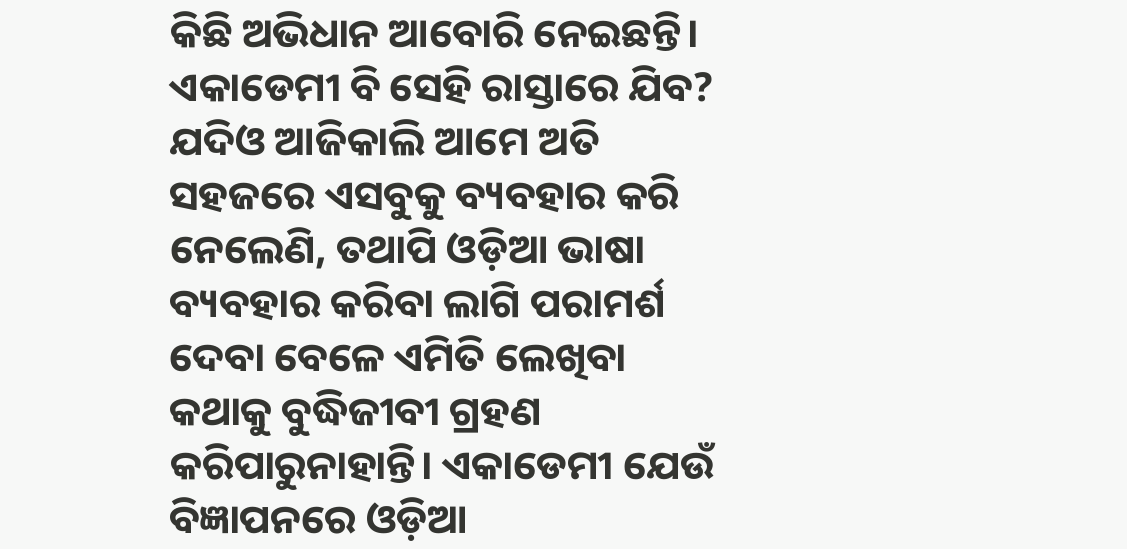କିଛି ଅଭିଧାନ ଆବୋରି ନେଇଛନ୍ତି। ଏକାଡେମୀ ବି ସେହି ରାସ୍ତାରେ ଯିବ? ଯଦିଓ ଆଜିକାଲି ଆମେ ଅତି ସହଜରେ ଏସବୁକୁ ବ୍ୟବହାର କରି ନେଲେଣି, ତଥାପି ଓଡ଼ିଆ ଭାଷା ବ୍ୟବହାର କରିବା ଲାଗି ପରାମର୍ଶ ଦେବା ବେଳେ ଏମିତି ଲେଖିବା କଥାକୁ ବୁଦ୍ଧିଜୀବୀ ଗ୍ରହଣ କରିପାରୁନାହାନ୍ତି। ଏକାଡେମୀ ଯେଉଁ ବିଜ୍ଞାପନରେ ଓଡ଼ିଆ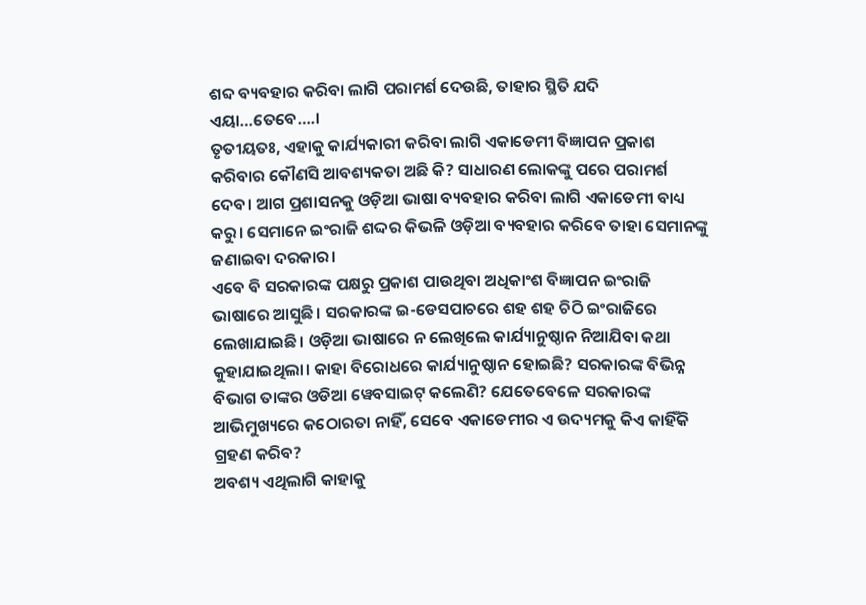ଶବ୍ଦ ବ୍ୟବହାର କରିବା ଲାଗି ପରାମର୍ଶ ଦେଉଛି, ତାହାର ସ୍ଥିତି ଯଦି ଏୟା…ତେବେ….।
ତୃତୀୟତଃ, ଏହାକୁ କାର୍ଯ୍ୟକାରୀ କରିବା ଲାଗି ଏକାଡେମୀ ବିଜ୍ଞାପନ ପ୍ରକାଶ କରିବାର କୌଣସି ଆବଶ୍ୟକତା ଅଛି କି? ସାଧାରଣ ଲୋକଙ୍କୁ ପରେ ପରାମର୍ଶ ଦେବ। ଆଗ ପ୍ରଶାସନକୁ ଓଡ଼ିଆ ଭାଷା ବ୍ୟବହାର କରିବା ଲାଗି ଏକାଡେମୀ ବାଧ୍ୟ କରୁ। ସେମାନେ ଇଂରାଜି ଶଦ୍ଦର କିଭଳି ଓଡ଼ିଆ ବ୍ୟବହାର କରିବେ ତାହା ସେମାନଙ୍କୁ ଜଣାଇବା ଦରକାର।
ଏବେ ବି ସରକାରଙ୍କ ପକ୍ଷରୁ ପ୍ରକାଶ ପାଉଥିବା ଅଧିକାଂଶ ବିଜ୍ଞାପନ ଇଂରାଜି ଭାଷାରେ ଆସୁଛି। ସରକାରଙ୍କ ଇ-ଡେସପାଚରେ ଶହ ଶହ ଚିଠି ଇଂରାଜିରେ ଲେଖାଯାଇଛି। ଓଡ଼ିଆ ଭାଷାରେ ନ ଲେଖିଲେ କାର୍ଯ୍ୟାନୁଷ୍ଠାନ ନିଆଯିବା କଥା କୁହାଯାଇଥିଲା। କାହା ବିରୋଧରେ କାର୍ଯ୍ୟାନୁଷ୍ଠାନ ହୋଇଛି? ସରକାରଙ୍କ ବିଭିନ୍ନ ବିଭାଗ ତାଙ୍କର ଓଡିଆ ୱେବସାଇଟ୍ କଲେଣି? ଯେତେବେଳେ ସରକାରଙ୍କ ଆଭିମୁଖ୍ୟରେ କଠୋରତା ନାହିଁ, ସେବେ ଏକାଡେମୀର ଏ ଉଦ୍ୟମକୁ କିଏ କାହିଁକି ଗ୍ରହଣ କରିବ?
ଅବଶ୍ୟ ଏଥିଲାଗି କାହାକୁ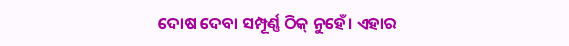ଦୋଷ ଦେବା ସମ୍ପୂର୍ଣ୍ଣ ଠିକ୍ ନୁହେଁ। ଏହାର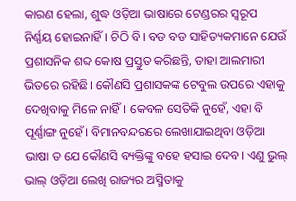କାରଣ ହେଲା, ଶୁଦ୍ଧ ଓଡ଼ିଆ ଭାଷାରେ ଟେଣ୍ଡରର ସ୍ବରୂପ ନିର୍ଣ୍ଣୟ ହୋଇନାହିଁ। ଚିଠି ବି। ବଡ ବଡ ସାହିତ୍ୟକମାନେ ଯେଉଁ ପ୍ରଶାସନିକ ଶବ୍ଦ କୋଷ ପ୍ରସ୍ତୁତ କରିଛନ୍ତି, ତାହା ଆଲମାରୀ ଭିତରେ ରହିଛି। କୌଣସି ପ୍ରଶାସକଙ୍କ ଟେବୁଲ ଉପରେ ଏହାକୁ ଦେଖିବାକୁ ମିଳେ ନାହିଁ। କେବଳ ସେତିକି ନୁହେଁ, ଏହା ବି ପୂର୍ଣ୍ଣାଙ୍ଗ ନୁହେଁ। ବିମାନବନ୍ଦରରେ ଲେଖାଯାଇଥିବା ଓଡ଼ିଆ ଭାଷା ତ ଯେ କୌଣସି ବ୍ୟକ୍ତିଙ୍କୁ ବହେ ହସାଇ ଦେବ। ଏଣୁ ଭୁଲ୍ ଭାଲ୍ ଓଡ଼ିଆ ଲେଖି ରାଜ୍ୟର ଅସ୍ମିତାକୁ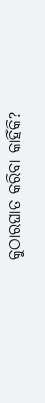କୁଠାରଘାତ କରିବା କାହିଁକି?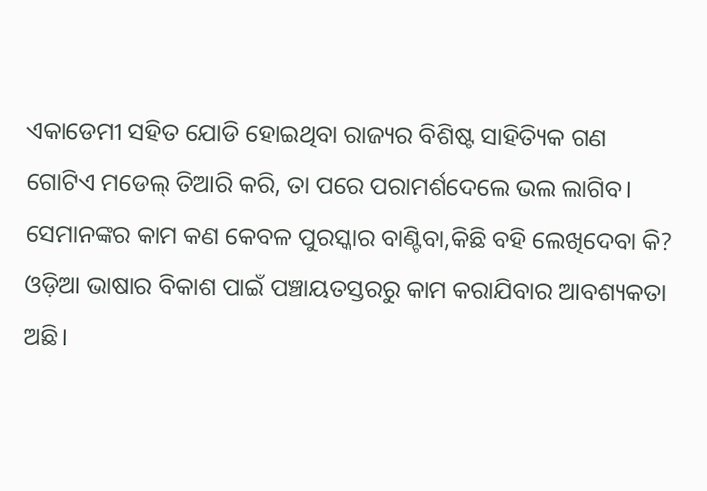ଏକାଡେମୀ ସହିତ ଯୋଡି ହୋଇଥିବା ରାଜ୍ୟର ବିଶିଷ୍ଟ ସାହିତ୍ୟିକ ଗଣ ଗୋଟିଏ ମଡେଲ୍ ତିଆରି କରି, ତା ପରେ ପରାମର୍ଶଦେଲେ ଭଲ ଲାଗିବ। ସେମାନଙ୍କର କାମ କଣ କେବଳ ପୁରସ୍କାର ବାଣ୍ଟିବା,କିଛି ବହି ଲେଖିଦେବା କି? ଓଡ଼ିଆ ଭାଷାର ବିକାଶ ପାଇଁ ପଞ୍ଚାୟତସ୍ତରରୁ କାମ କରାଯିବାର ଆବଶ୍ୟକତା ଅଛି।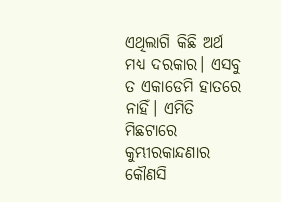ଏଥିଲାଗି କିଛି ଅର୍ଥ ମଧ୍ୟ ଦରକାର। ଏସବୁ ତ ଏକାଡେମି ହାତରେ ନାହିଁ। ଏମିତି ମିଛଟାରେ କୁମ୍ଭୀରକାନ୍ଦଣାର କୌଣସି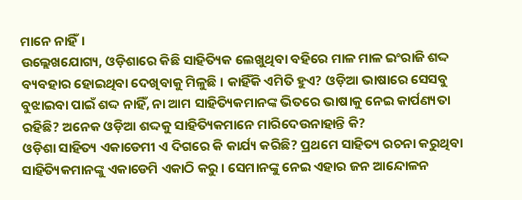ମାନେ ନାହିଁ।
ଉଲ୍ଲେଖଯୋଗ୍ୟ, ଓଡ଼ିଶାରେ କିଛି ସାହିତ୍ୟିକ ଲେଖୁଥିବା ବହିରେ ମାଳ ମାଳ ଇଂରାଜି ଶଦ୍ଦ ବ୍ୟବହାର ହୋଇଥିବା ଦେଖିବାକୁ ମିଳୁଛି। କାହିଁକି ଏମିତି ହୁଏ? ଓଡ଼ିଆ ଭାଷାରେ ସେସବୁ ବୁଝାଇବା ପାଇଁ ଶଦ୍ଦ ନାହିଁ, ନା ଆମ ସାହିତ୍ୟିକମାନଙ୍କ ଭିତରେ ଭାଷାକୁ ନେଇ କାର୍ପଣ୍ୟତା ରହିଛି? ଅନେକ ଓଡ଼ିଆ ଶଦ୍ଦକୁ ସାହିତ୍ୟିକମାନେ ମାରିଦେଉନାହାନ୍ତି କି?
ଓଡ଼ିଶା ସାହିତ୍ୟ ଏକାଡେମୀ ଏ ଦିଗରେ କି କାର୍ଯ୍ୟ କରିଛି? ପ୍ରଥମେ ସାହିତ୍ୟ ରଚନା କରୁଥିବା ସାହିତ୍ୟିକମାନଙ୍କୁ ଏକାଡେମି ଏକାଠି କରୁ। ସେମାନଙ୍କୁ ନେଇ ଏହାର ଜନ ଆନ୍ଦୋଳନ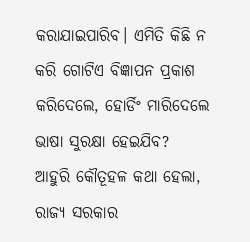କରାଯାଇପାରିବ। ଏମିତି କିଛି ନ କରି ଗୋଟିଏ ବିଜ୍ଞାପନ ପ୍ରକାଶ କରିଦେଲେ, ହୋର୍ଡିଂ ମାରିଦେଲେ ଭାଷା ସୁରକ୍ଷା ହେଇଯିବ?
ଆହୁରି କୌତୂହଳ କଥା ହେଲା, ରାଜ୍ୟ ସରକାର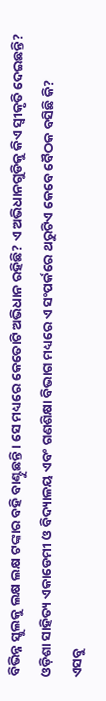ବିଭିନ୍ନ ସ୍କୁଲକୁ ଲକ୍ଷ ଲକ୍ଷ ଟଙ୍କାର ବହି ବାଣ୍ଟୁଛନ୍ତି। ସେ ମଧ୍ୟରେ କେତୋଟି ଅଭିଧାନ ରହିଛି? ଏ ଅଭିଧାନଗୁଡିକୁ କିଏ ସ୍ବୀକୃତି ଦେଇଛନ୍ତି? ଓଡ଼ିଶା ସାହିତ୍ୟ ଏକାଡେମୀ ଓ ବିଦ୍ୟାଳୟ ଏବଂ ଗଣଶିକ୍ଷା ବିଭାଗ ମଧ୍ୟରେ ଏ ସଂପର୍କରେ ଥରୁଟିଏ କେବେ ବୈଠକ ବସିଛି କି?
ଏସବୁ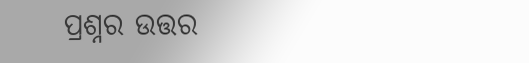ପ୍ରଶ୍ନର ଉତ୍ତର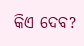କିଏ ଦେବ?